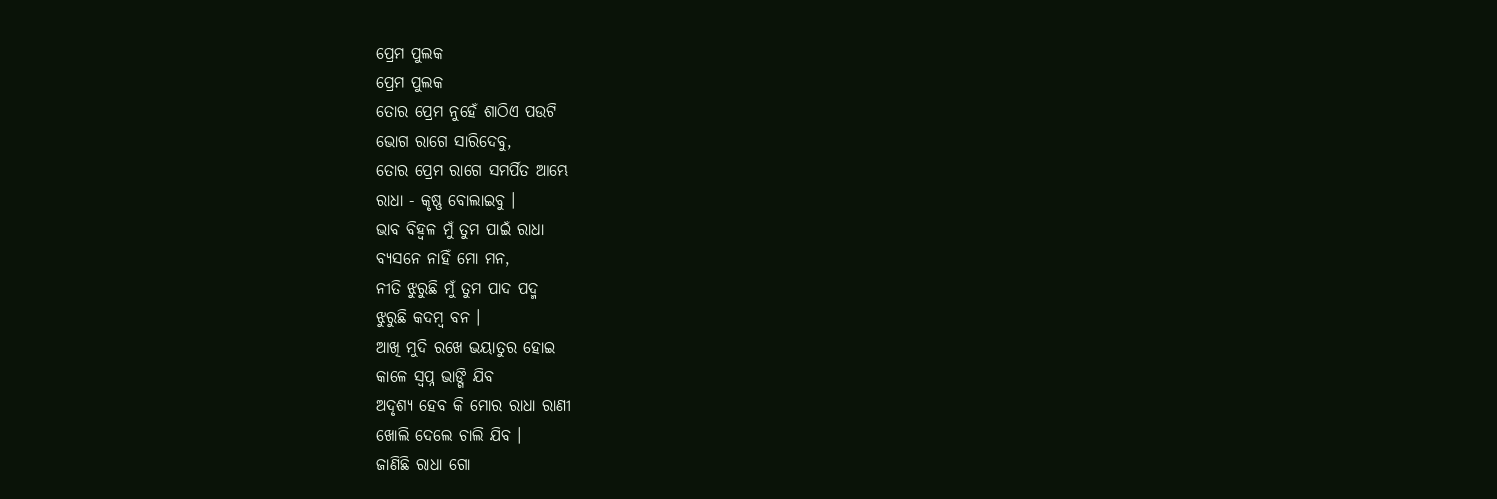ପ୍ରେମ ପୁଲକ
ପ୍ରେମ ପୁଲକ
ତୋର ପ୍ରେମ ନୁହେଁ ଶାଠିଏ ପଉଟି
ଭୋଗ ରାଗେ ସାରିଦେବୁ,
ତୋର ପ୍ରେମ ରାଗେ ସମର୍ପିତ ଆମ୍ଭେ
ରାଧା - କୃଷ୍ଣ ବୋଲାଇବୁ ।
ଭାବ ବିହ୍ୱଳ ମୁଁ ତୁମ ପାଇଁ ରାଧା
ବ୍ୟସନେ ନାହିଁ ମୋ ମନ,
ନୀତି ଝୁରୁଛି ମୁଁ ତୁମ ପାଦ ପଦ୍ମ
ଝୁରୁଛି କଦମ୍ବ ବନ ।
ଆଖି ମୁଦି ରଖେ ଭୟାତୁର ହୋଇ
କାଳେ ସ୍ବପ୍ନ ଭାଙ୍ଗି ଯିବ
ଅଦୃଶ୍ୟ ହେବ କି ମୋର ରାଧା ରାଣୀ
ଖୋଲି ଦେଲେ ଚାଲି ଯିବ ।
ଜାଣିଛି ରାଧା ଗୋ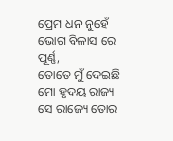ପ୍ରେମ ଧନ ନୁହେଁ
ଭୋଗ ବିଳାସ ରେ ପୂର୍ଣ୍ଣ,
ତୋତେ ମୁଁ ଦେଇଛି ମୋ ହୃଦୟ ରାଜ୍ୟ
ସେ ରାଜ୍ୟେ ତୋର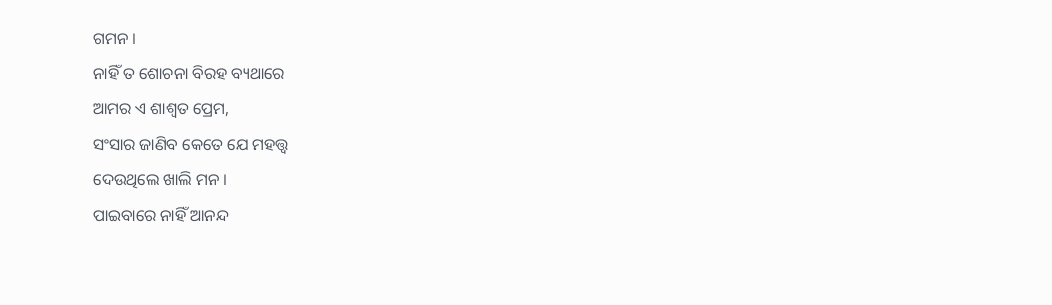ଗମନ ।
ନାହିଁ ତ ଶୋଚନା ବିରହ ବ୍ୟଥାରେ
ଆମର ଏ ଶାଶ୍ଵତ ପ୍ରେମ,
ସଂସାର ଜାଣିବ କେତେ ଯେ ମହତ୍ତ୍ଵ
ଦେଉଥିଲେ ଖାଲି ମନ ।
ପାଇବାରେ ନାହିଁ ଆନନ୍ଦ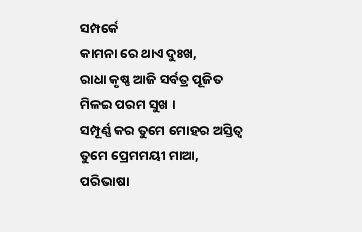ସମ୍ପର୍କେ
କାମନା ରେ ଥାଏ ଦୁଃଖ,
ରାଧା କୃଷ୍ଣ ଆଜି ସର୍ବତ୍ର ପୂଜିତ
ମିଳଇ ପରମ ସୁଖ ।
ସମ୍ପୂର୍ଣ୍ଣ କର ତୁମେ ମୋହର ଅସ୍ତିତ୍ଵ
ତୁମେ ପ୍ରେମମୟୀ ମାଆ,
ପରିଭାଷା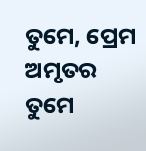ତୁମେ, ପ୍ରେମ ଅମୃତର
ତୁମେ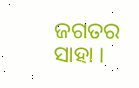ଜଗତର ସାହା ।